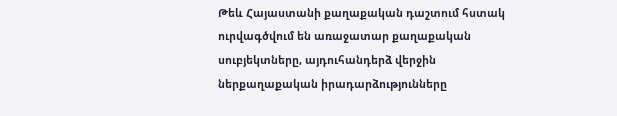Թեև Հայաստանի քաղաքական դաշտում հստակ ուրվագծվում են առաջատար քաղաքական սուբյեկտները, այդուհանդերձ վերջին ներքաղաքական իրադարձությունները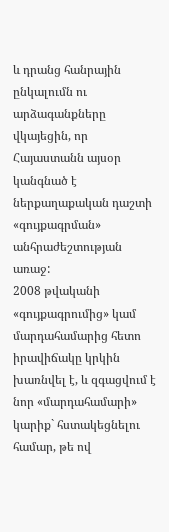և դրանց հանրային ընկալումն ու արձագանքները վկայեցին, որ Հայաստանն այսօր կանգնած է ներքաղաքական դաշտի «գույքագրման» անհրաժեշտության առաջ:
2008 թվականի «գույքագրումից» կամ մարդահամարից հետո իրավիճակը կրկին խառնվել է, և զգացվում է նոր «մարդահամարի» կարիք` հստակեցնելու համար, թե ով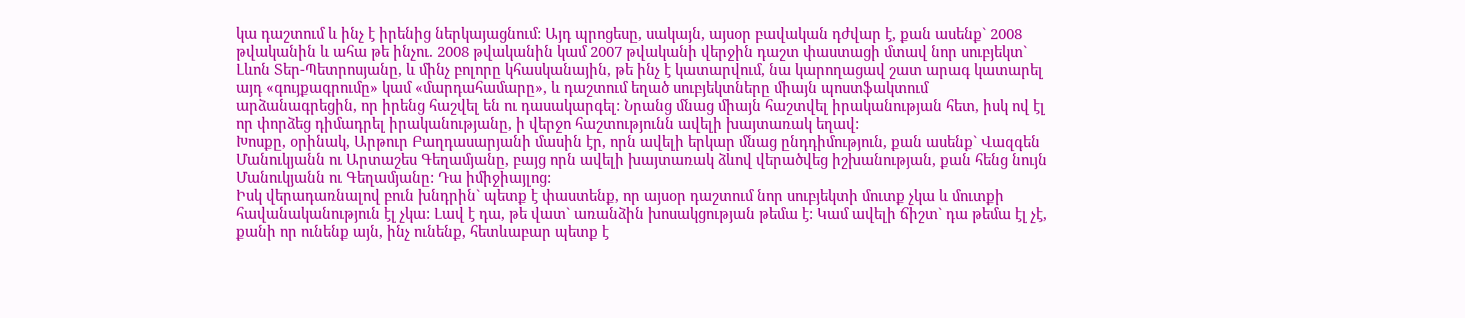կա դաշտում և ինչ է իրենից ներկայացնում: Այդ պրոցեսը, սակայն, այսօր բավական դժվար է, քան ասենք` 2008 թվականին և ահա թե ինչու. 2008 թվականին կամ 2007 թվականի վերջին դաշտ փաստացի մտավ նոր սուբյեկտ` Լևոն Տեր-Պետրոսյանը, և մինչ բոլորը կհասկանային, թե ինչ է կատարվում, նա կարողացավ շատ արագ կատարել այդ «գույքագրումը» կամ «մարդահամարը», և դաշտում եղած սուբյեկտները միայն պոստֆակտում արձանագրեցին, որ իրենց հաշվել են ու դասակարգել: Նրանց մնաց միայն հաշտվել իրականության հետ, իսկ ով էլ որ փորձեց դիմադրել իրականությանը, ի վերջո հաշտությունն ավելի խայտառակ եղավ:
Խոսքը, օրինակ, Արթուր Բաղդասարյանի մասին էր, որն ավելի երկար մնաց ընդդիմություն, քան ասենք` Վազգեն Մանուկյանն ու Արտաշես Գեղամյանը, բայց որն ավելի խայտառակ ձևով վերածվեց իշխանության, քան հենց նույն Մանուկյանն ու Գեղամյանը: Դա իմիջիայլոց:
Իսկ վերադառնալով բուն խնդրին` պետք է փաստենք, որ այսօր դաշտում նոր սուբյեկտի մուտք չկա և մուտքի հավանականություն էլ չկա: Լավ է դա, թե վատ` առանձին խոսակցության թեմա է: Կամ ավելի ճիշտ` դա թեմա էլ չէ, քանի որ ունենք այն, ինչ ունենք, հետևաբար պետք է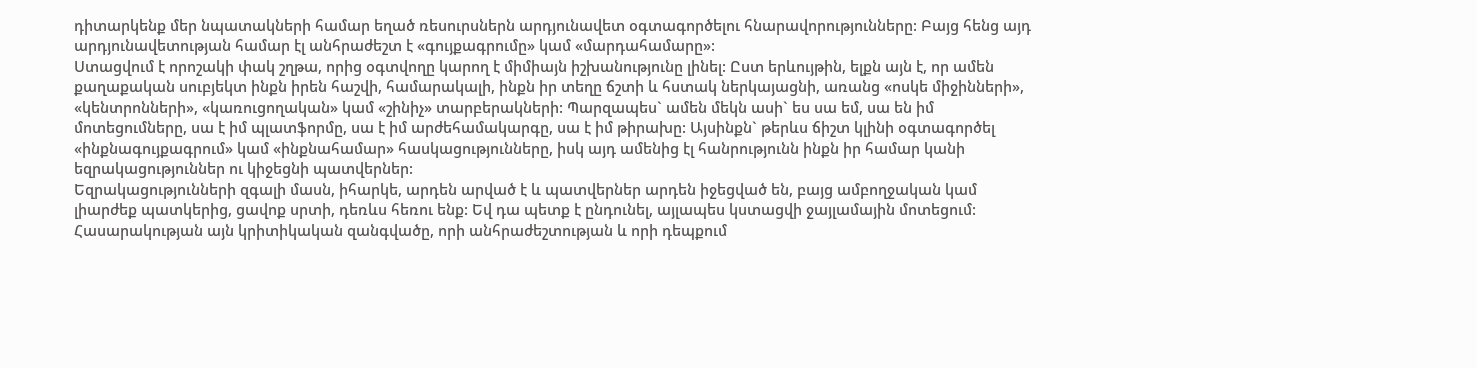դիտարկենք մեր նպատակների համար եղած ռեսուրսներն արդյունավետ օգտագործելու հնարավորությունները: Բայց հենց այդ արդյունավետության համար էլ անհրաժեշտ է «գույքագրումը» կամ «մարդահամարը»:
Ստացվում է որոշակի փակ շղթա, որից օգտվողը կարող է միմիայն իշխանությունը լինել: Ըստ երևույթին, ելքն այն է, որ ամեն քաղաքական սուբյեկտ ինքն իրեն հաշվի, համարակալի, ինքն իր տեղը ճշտի և հստակ ներկայացնի, առանց «ոսկե միջինների», «կենտրոնների», «կառուցողական» կամ «շինիչ» տարբերակների: Պարզապես` ամեն մեկն ասի` ես սա եմ, սա են իմ մոտեցումները, սա է իմ պլատֆորմը, սա է իմ արժեհամակարգը, սա է իմ թիրախը: Այսինքն` թերևս ճիշտ կլինի օգտագործել «ինքնագույքագրում» կամ «ինքնահամար» հասկացությունները, իսկ այդ ամենից էլ հանրությունն ինքն իր համար կանի եզրակացություններ ու կիջեցնի պատվերներ:
Եզրակացությունների զգալի մասն, իհարկե, արդեն արված է և պատվերներ արդեն իջեցված են, բայց ամբողջական կամ լիարժեք պատկերից, ցավոք սրտի, դեռևս հեռու ենք: Եվ դա պետք է ընդունել, այլապես կստացվի ջայլամային մոտեցում:
Հասարակության այն կրիտիկական զանգվածը, որի անհրաժեշտության և որի դեպքում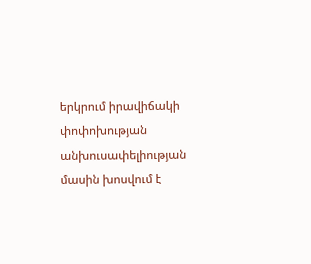երկրում իրավիճակի փոփոխության անխուսափելիության մասին խոսվում է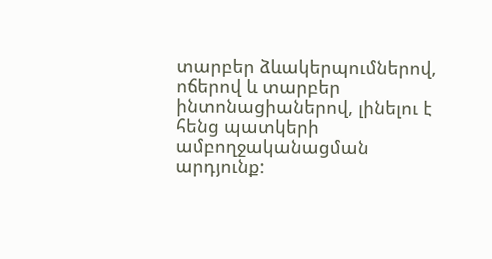տարբեր ձևակերպումներով, ոճերով և տարբեր ինտոնացիաներով, լինելու է հենց պատկերի ամբողջականացման արդյունք: